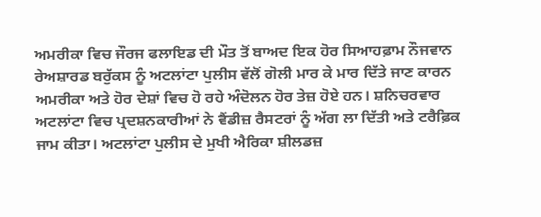ਅਮਰੀਕਾ ਵਿਚ ਜੌਰਜ ਫਲਾਇਡ ਦੀ ਮੌਤ ਤੋਂ ਬਾਅਦ ਇਕ ਹੋਰ ਸਿਆਹਫ਼ਾਮ ਨੌਜਵਾਨ ਰੇਅਸ਼ਾਰਡ ਬਰੁੱਕਸ ਨੂੰ ਅਟਲਾਂਟਾ ਪੁਲੀਸ ਵੱਲੋਂ ਗੋਲੀ ਮਾਰ ਕੇ ਮਾਰ ਦਿੱਤੇ ਜਾਣ ਕਾਰਨ ਅਮਰੀਕਾ ਅਤੇ ਹੋਰ ਦੇਸ਼ਾਂ ਵਿਚ ਹੋ ਰਹੇ ਅੰਦੋਲਨ ਹੋਰ ਤੇਜ਼ ਹੋਏ ਹਨ। ਸ਼ਨਿਚਰਵਾਰ ਅਟਲਾਂਟਾ ਵਿਚ ਪ੍ਰਦਸ਼ਨਕਾਰੀਆਂ ਨੇ ਵੈਂਡੀਜ਼ ਰੈਸਟਰਾਂ ਨੂੰ ਅੱਗ ਲਾ ਦਿੱਤੀ ਅਤੇ ਟਰੈਫ਼ਿਕ ਜਾਮ ਕੀਤਾ। ਅਟਲਾਂਟਾ ਪੁਲੀਸ ਦੇ ਮੁਖੀ ਐਰਿਕਾ ਸ਼ੀਲਡਜ਼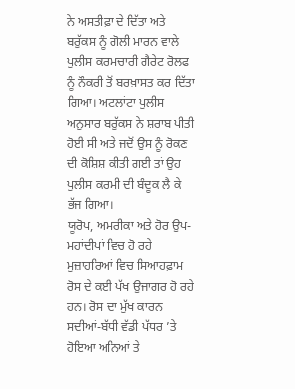ਨੇ ਅਸਤੀਫ਼ਾ ਦੇ ਦਿੱਤਾ ਅਤੇ ਬਰੁੱਕਸ ਨੂੰ ਗੋਲੀ ਮਾਰਨ ਵਾਲੇ ਪੁਲੀਸ ਕਰਮਚਾਰੀ ਗੈਰੇਟ ਰੋਲਫ ਨੂੰ ਨੌਕਰੀ ਤੋਂ ਬਰਖ਼ਾਸਤ ਕਰ ਦਿੱਤਾ ਗਿਆ। ਅਟਲਾਂਟਾ ਪੁਲੀਸ ਅਨੁਸਾਰ ਬਰੁੱਕਸ ਨੇ ਸ਼ਰਾਬ ਪੀਤੀ ਹੋਈ ਸੀ ਅਤੇ ਜਦੋਂ ਉਸ ਨੂੰ ਰੋਕਣ ਦੀ ਕੋਸ਼ਿਸ਼ ਕੀਤੀ ਗਈ ਤਾਂ ਉਹ ਪੁਲੀਸ ਕਰਮੀ ਦੀ ਬੰਦੂਕ ਲੈ ਕੇ ਭੱਜ ਗਿਆ।
ਯੂਰੋਪ, ਅਮਰੀਕਾ ਅਤੇ ਹੋਰ ਉਪ-ਮਹਾਂਦੀਪਾਂ ਵਿਚ ਹੋ ਰਹੇ ਮੁਜ਼ਾਹਰਿਆਂ ਵਿਚ ਸਿਆਹਫ਼ਾਮ ਰੋਸ ਦੇ ਕਈ ਪੱਖ ਉਜਾਗਰ ਹੋ ਰਹੇ ਹਨ। ਰੋਸ ਦਾ ਮੁੱਖ ਕਾਰਨ ਸਦੀਆਂ-ਬੱਧੀ ਵੱਡੀ ਪੱਧਰ ’ਤੇ ਹੋਇਆ ਅਨਿਆਂ ਤੇ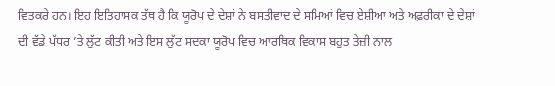ਵਿਤਕਰੇ ਹਨ। ਇਹ ਇਤਿਹਾਸਕ ਤੱਥ ਹੈ ਕਿ ਯੂਰੋਪ ਦੇ ਦੇਸ਼ਾਂ ਨੇ ਬਸਤੀਵਾਦ ਦੇ ਸਮਿਆਂ ਵਿਚ ਏਸ਼ੀਆ ਅਤੇ ਅਫ਼ਰੀਕਾ ਦੇ ਦੇਸ਼ਾਂ ਦੀ ਵੱਡੇ ਪੱਧਰ ’ਤੇ ਲੁੱਟ ਕੀਤੀ ਅਤੇ ਇਸ ਲੁੱਟ ਸਦਕਾ ਯੂਰੋਪ ਵਿਚ ਆਰਥਿਕ ਵਿਕਾਸ ਬਹੁਤ ਤੇਜ਼ੀ ਨਾਲ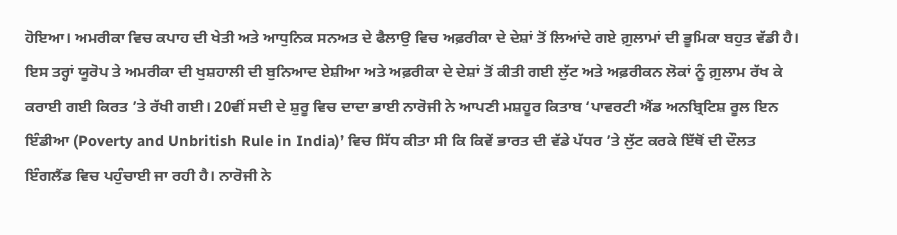ਹੋਇਆ। ਅਮਰੀਕਾ ਵਿਚ ਕਪਾਹ ਦੀ ਖੇਤੀ ਅਤੇ ਆਧੁਨਿਕ ਸਨਅਤ ਦੇ ਫੈਲਾਉ ਵਿਚ ਅਫ਼ਰੀਕਾ ਦੇ ਦੇਸ਼ਾਂ ਤੋਂ ਲਿਆਂਦੇ ਗਏ ਗ਼ੁਲਾਮਾਂ ਦੀ ਭੂਮਿਕਾ ਬਹੁਤ ਵੱਡੀ ਹੈ। ਇਸ ਤਰ੍ਹਾਂ ਯੂਰੋਪ ਤੇ ਅਮਰੀਕਾ ਦੀ ਖੁਸ਼ਹਾਲੀ ਦੀ ਬੁਨਿਆਦ ਏਸ਼ੀਆ ਅਤੇ ਅਫ਼ਰੀਕਾ ਦੇ ਦੇਸ਼ਾਂ ਤੋਂ ਕੀਤੀ ਗਈ ਲੁੱਟ ਅਤੇ ਅਫ਼ਰੀਕਨ ਲੋਕਾਂ ਨੂੰ ਗ਼ੁਲਾਮ ਰੱਖ ਕੇ ਕਰਾਈ ਗਈ ਕਿਰਤ ’ਤੇ ਰੱਖੀ ਗਈ। 20ਵੀਂ ਸਦੀ ਦੇ ਸ਼ੁਰੂ ਵਿਚ ਦਾਦਾ ਭਾਈ ਨਾਰੋਜੀ ਨੇ ਆਪਣੀ ਮਸ਼ਹੂਰ ਕਿਤਾਬ ‘ਪਾਵਰਟੀ ਐਂਡ ਅਨਬ੍ਰਿਟਿਸ਼ ਰੂਲ ਇਨ ਇੰਡੀਆ (Poverty and Unbritish Rule in India)’ ਵਿਚ ਸਿੱਧ ਕੀਤਾ ਸੀ ਕਿ ਕਿਵੇਂ ਭਾਰਤ ਦੀ ਵੱਡੇ ਪੱਧਰ ’ਤੇ ਲੁੱਟ ਕਰਕੇ ਇੱਥੋਂ ਦੀ ਦੌਲਤ ਇੰਗਲੈਂਡ ਵਿਚ ਪਹੁੰਚਾਈ ਜਾ ਰਹੀ ਹੈ। ਨਾਰੋਜੀ ਨੇ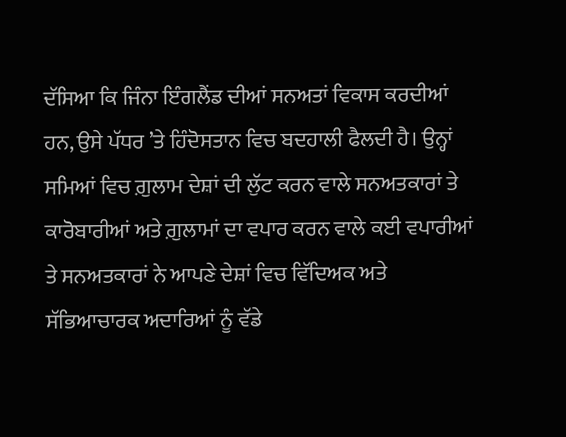ਦੱਸਿਆ ਕਿ ਜਿੰਨਾ ਇੰਗਲੈਂਡ ਦੀਆਂ ਸਨਅਤਾਂ ਵਿਕਾਸ ਕਰਦੀਆਂ ਹਨ, ਉਸੇ ਪੱਧਰ ’ਤੇ ਹਿੰਦੋਸਤਾਨ ਵਿਚ ਬਦਹਾਲੀ ਫੈਲਦੀ ਹੈ। ਉਨ੍ਹਾਂ ਸਮਿਆਂ ਵਿਚ ਗ਼ੁਲਾਮ ਦੇਸ਼ਾਂ ਦੀ ਲੁੱਟ ਕਰਨ ਵਾਲੇ ਸਨਅਤਕਾਰਾਂ ਤੇ ਕਾਰੋਬਾਰੀਆਂ ਅਤੇ ਗ਼ੁਲਾਮਾਂ ਦਾ ਵਪਾਰ ਕਰਨ ਵਾਲੇ ਕਈ ਵਪਾਰੀਆਂ ਤੇ ਸਨਅਤਕਾਰਾਂ ਨੇ ਆਪਣੇ ਦੇਸ਼ਾਂ ਵਿਚ ਵਿੱਦਿਅਕ ਅਤੇ ਸੱਭਿਆਚਾਰਕ ਅਦਾਰਿਆਂ ਨੂੰ ਵੱਡੇ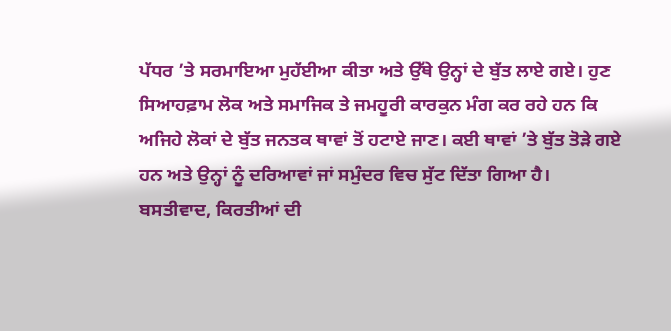ਪੱਧਰ ’ਤੇ ਸਰਮਾਇਆ ਮੁਹੱਈਆ ਕੀਤਾ ਅਤੇ ਉੱਥੇ ਉਨ੍ਹਾਂ ਦੇ ਬੁੱਤ ਲਾਏ ਗਏ। ਹੁਣ ਸਿਆਹਫ਼ਾਮ ਲੋਕ ਅਤੇ ਸਮਾਜਿਕ ਤੇ ਜਮਹੂਰੀ ਕਾਰਕੁਨ ਮੰਗ ਕਰ ਰਹੇ ਹਨ ਕਿ ਅਜਿਹੇ ਲੋਕਾਂ ਦੇ ਬੁੱਤ ਜਨਤਕ ਥਾਵਾਂ ਤੋਂ ਹਟਾਏ ਜਾਣ। ਕਈ ਥਾਵਾਂ ’ਤੇ ਬੁੱਤ ਤੋੜੇ ਗਏ ਹਨ ਅਤੇ ਉਨ੍ਹਾਂ ਨੂੰ ਦਰਿਆਵਾਂ ਜਾਂ ਸਮੁੰਦਰ ਵਿਚ ਸੁੱਟ ਦਿੱਤਾ ਗਿਆ ਹੈ।
ਬਸਤੀਵਾਦ, ਕਿਰਤੀਆਂ ਦੀ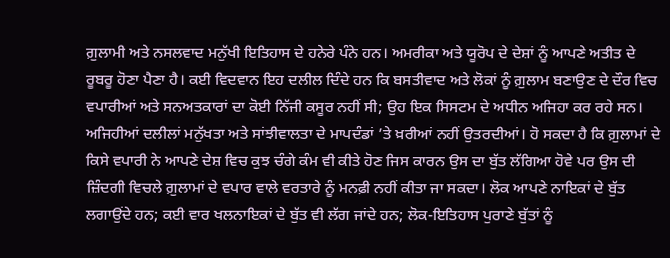ਗ਼ੁਲਾਮੀ ਅਤੇ ਨਸਲਵਾਦ ਮਨੁੱਖੀ ਇਤਿਹਾਸ ਦੇ ਹਨੇਰੇ ਪੰਨੇ ਹਨ। ਅਮਰੀਕਾ ਅਤੇ ਯੂਰੋਪ ਦੇ ਦੇਸ਼ਾਂ ਨੂੰ ਆਪਣੇ ਅਤੀਤ ਦੇ ਰੂਬਰੂ ਹੋਣਾ ਪੈਣਾ ਹੈ। ਕਈ ਵਿਦਵਾਨ ਇਹ ਦਲੀਲ ਦਿੰਦੇ ਹਨ ਕਿ ਬਸਤੀਵਾਦ ਅਤੇ ਲੋਕਾਂ ਨੂੰ ਗ਼ੁਲਾਮ ਬਣਾਉਣ ਦੇ ਦੌਰ ਵਿਚ ਵਪਾਰੀਆਂ ਅਤੇ ਸਨਅਤਕਾਰਾਂ ਦਾ ਕੋਈ ਨਿੱਜੀ ਕਸੂਰ ਨਹੀਂ ਸੀ; ਉਹ ਇਕ ਸਿਸਟਮ ਦੇ ਅਧੀਨ ਅਜਿਹਾ ਕਰ ਰਹੇ ਸਨ। ਅਜਿਹੀਆਂ ਦਲੀਲਾਂ ਮਨੁੱਖਤਾ ਅਤੇ ਸਾਂਝੀਵਾਲਤਾ ਦੇ ਮਾਪਦੰਡਾਂ ’ਤੇ ਖ਼ਰੀਆਂ ਨਹੀਂ ਉਤਰਦੀਆਂ। ਹੋ ਸਕਦਾ ਹੈ ਕਿ ਗ਼ੁਲਾਮਾਂ ਦੇ ਕਿਸੇ ਵਪਾਰੀ ਨੇ ਆਪਣੇ ਦੇਸ਼ ਵਿਚ ਕੁਝ ਚੰਗੇ ਕੰਮ ਵੀ ਕੀਤੇ ਹੋਣ ਜਿਸ ਕਾਰਨ ਉਸ ਦਾ ਬੁੱਤ ਲੱਗਿਆ ਹੋਵੇ ਪਰ ਉਸ ਦੀ ਜ਼ਿੰਦਗੀ ਵਿਚਲੇ ਗ਼ੁਲਾਮਾਂ ਦੇ ਵਪਾਰ ਵਾਲੇ ਵਰਤਾਰੇ ਨੂੰ ਮਨਫ਼ੀ ਨਹੀਂ ਕੀਤਾ ਜਾ ਸਕਦਾ। ਲੋਕ ਆਪਣੇ ਨਾਇਕਾਂ ਦੇ ਬੁੱਤ ਲਗਾਉਂਦੇ ਹਨ; ਕਈ ਵਾਰ ਖਲਨਾਇਕਾਂ ਦੇ ਬੁੱਤ ਵੀ ਲੱਗ ਜਾਂਦੇ ਹਨ; ਲੋਕ-ਇਤਿਹਾਸ ਪੁਰਾਣੇ ਬੁੱਤਾਂ ਨੂੰ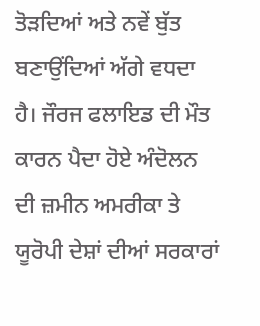ਤੋੜਦਿਆਂ ਅਤੇ ਨਵੇਂ ਬੁੱਤ ਬਣਾਉਂਦਿਆਂ ਅੱਗੇ ਵਧਦਾ ਹੈ। ਜੌਰਜ ਫਲਾਇਡ ਦੀ ਮੌਤ ਕਾਰਨ ਪੈਦਾ ਹੋਏ ਅੰਦੋਲਨ ਦੀ ਜ਼ਮੀਨ ਅਮਰੀਕਾ ਤੇ ਯੂਰੋਪੀ ਦੇਸ਼ਾਂ ਦੀਆਂ ਸਰਕਾਰਾਂ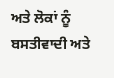ਅਤੇ ਲੋਕਾਂ ਨੂੰ ਬਸਤੀਵਾਦੀ ਅਤੇ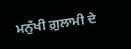ਮਨੁੱਖੀ ਗ਼ੁਲਾਮੀ ਦੇ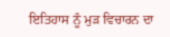ਇਤਿਹਾਸ ਨੂੰ ਮੁੜ ਵਿਚਾਰਨ ਦਾ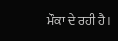ਮੌਕਾ ਦੇ ਰਹੀ ਹੈ।